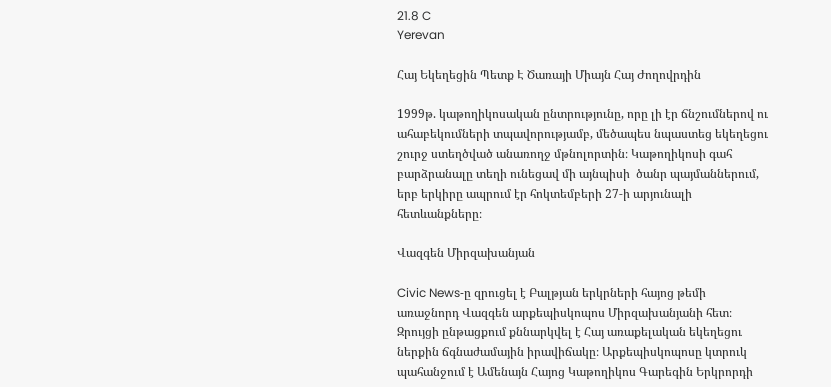21.8 C
Yerevan

Հայ Եկեղեցին Պետք Է Ծառայի Միայն Հայ Ժողովրդին

1999թ. կաթողիկոսական ընտրությունը, որը լի էր ճնշումներով ու ահաբեկումների տպավորությամբ, մեծապես նպաստեց եկեղեցու շուրջ ստեղծված անառողջ մթնոլորտին։ Կաթողիկոսի գահ բարձրանալը տեղի ունեցավ մի այնպիսի  ծանր պայմաններում, երբ երկիրը ապրում էր հոկտեմբերի 27‑ի արյունալի հետևանքները։

Վազգեն Միրզախանյան

Civic News‑ը զրուցել է Բալթյան երկրների հայոց թեմի առաջնորդ Վազգեն արքեպիսկոպոս Միրզախանյանի հետ։ Զրույցի ընթացքում քննարկվել է Հայ առաքելական եկեղեցու ներքին ճգնաժամային իրավիճակը։ Արքեպիսկոպոսը կտրուկ պահանջում է Ամենայն Հայոց Կաթողիկոս Գարեգին Երկրորդի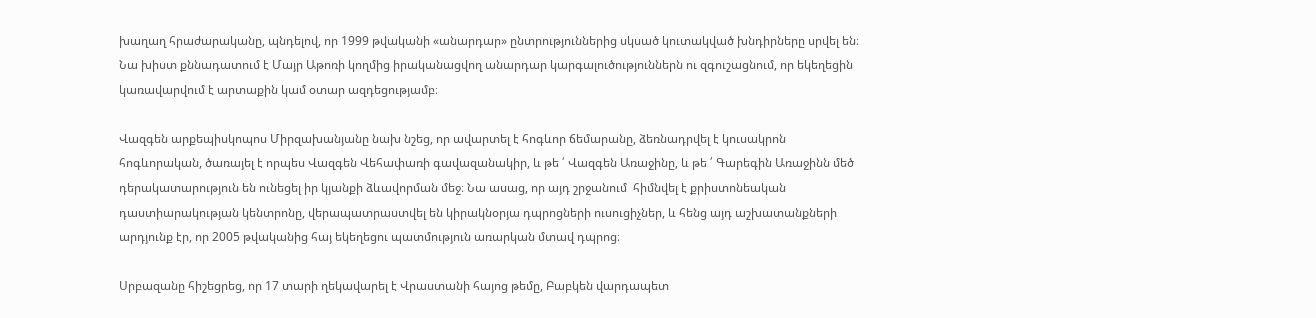խաղաղ հրաժարականը, պնդելով, որ 1999 թվականի «անարդար» ընտրություններից սկսած կուտակված խնդիրները սրվել են։ Նա խիստ քննադատում է Մայր Աթոռի կողմից իրականացվող անարդար կարգալուծություններն ու զգուշացնում, որ եկեղեցին կառավարվում է արտաքին կամ օտար ազդեցությամբ։

Վազգեն արքեպիսկոպոս Միրզախանյանը նախ նշեց, որ ավարտել է հոգևոր ճեմարանը, ձեռնադրվել է կուսակրոն հոգևորական, ծառայել է որպես Վազգեն Վեհափառի գավազանակիր, և թե ՛ Վազգեն Առաջինը, և թե ՛ Գարեգին Առաջինն մեծ դերակատարություն են ունեցել իր կյանքի ձևավորման մեջ։ Նա ասաց, որ այդ շրջանում  հիմնվել է քրիստոնեական դաստիարակության կենտրոնը, վերապատրաստվել են կիրակնօրյա դպրոցների ուսուցիչներ, և հենց այդ աշխատանքների արդյունք էր, որ 2005 թվականից հայ եկեղեցու պատմություն առարկան մտավ դպրոց։

Սրբազանը հիշեցրեց, որ 17 տարի ղեկավարել է Վրաստանի հայոց թեմը, Բաբկեն վարդապետ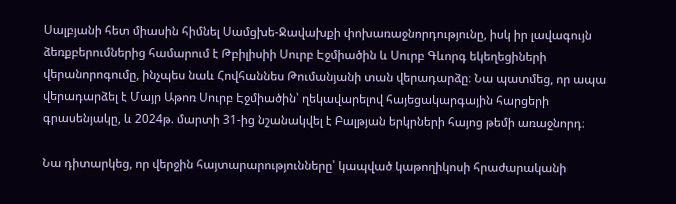Սալբյանի հետ միասին հիմնել Սամցխե-Ջավախքի փոխառաջնորդությունը, իսկ իր լավագույն ձեռքբերումներից համարում է Թբիլիսիի Սուրբ Էջմիածին և Սուրբ Գևորգ եկեղեցիների վերանորոգումը, ինչպես նաև Հովհաննես Թումանյանի տան վերադարձը։ Նա պատմեց, որ ապա վերադարձել է Մայր Աթոռ Սուրբ Էջմիածին՝ ղեկավարելով հայեցակարգային հարցերի գրասենյակը, և 2024թ. մարտի 31-ից նշանակվել է Բալթյան երկրների հայոց թեմի առաջնորդ։

Նա դիտարկեց, որ վերջին հայտարարությունները՝ կապված կաթողիկոսի հրաժարականի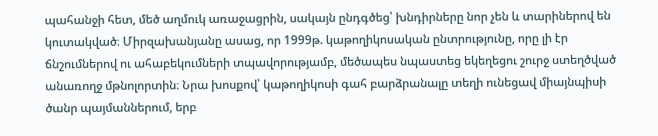պահանջի հետ, մեծ աղմուկ առաջացրին, սակայն ընդգծեց՝ խնդիրները նոր չեն և տարիներով են կուտակված։ Միրզախանյանը ասաց, որ 1999թ. կաթողիկոսական ընտրությունը, որը լի էր ճնշումներով ու ահաբեկումների տպավորությամբ, մեծապես նպաստեց եկեղեցու շուրջ ստեղծված անառողջ մթնոլորտին։ Նրա խոսքով՝ կաթողիկոսի գահ բարձրանալը տեղի ունեցավ միայնպիսի ծանր պայմաններում, երբ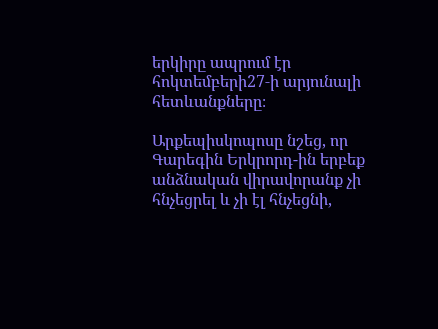երկիրը ապրում էր հոկտեմբերի27‑ի արյունալի հետևանքները։

Արքեպիսկոպոսը նշեց, որ Գարեգին Երկրորդ-ին երբեք անձնական վիրավորանք չի հնչեցրել և չի էլ հնչեցնի,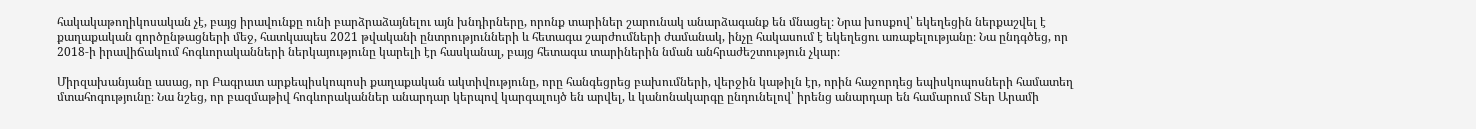հակակաթողիկոսական չէ, բայց իրավունքը ունի բարձրաձայնելու այն խնդիրները, որոնք տարիներ շարունակ անարձագանք են մնացել։ Նրա խոսքով՝ եկեղեցին ներքաշվել է քաղաքական գործընթացների մեջ, հատկապես 2021 թվականի ընտրությունների և հետագա շարժումների ժամանակ, ինչը հակասում է եկեղեցու առաքելությանը։ Նա ընդգծեց, որ 2018‑ի իրավիճակում հոգևորականների ներկայությունը կարելի էր հասկանալ, բայց հետագա տարիներին նման անհրաժեշտություն չկար։

Միրզախանյանը ասաց, որ Բագրատ արքեպիսկոպոսի քաղաքական ակտիվությունը, որը հանգեցրեց բախումների, վերջին կաթիլն էր, որին հաջորդեց եպիսկոպոսների համատեղ մտահոգությունը։ Նա նշեց, որ բազմաթիվ հոգևորականներ անարդար կերպով կարգալույծ են արվել, և կանոնակարգը ընդունելով՝ իրենց անարդար են համարում Տեր Արամի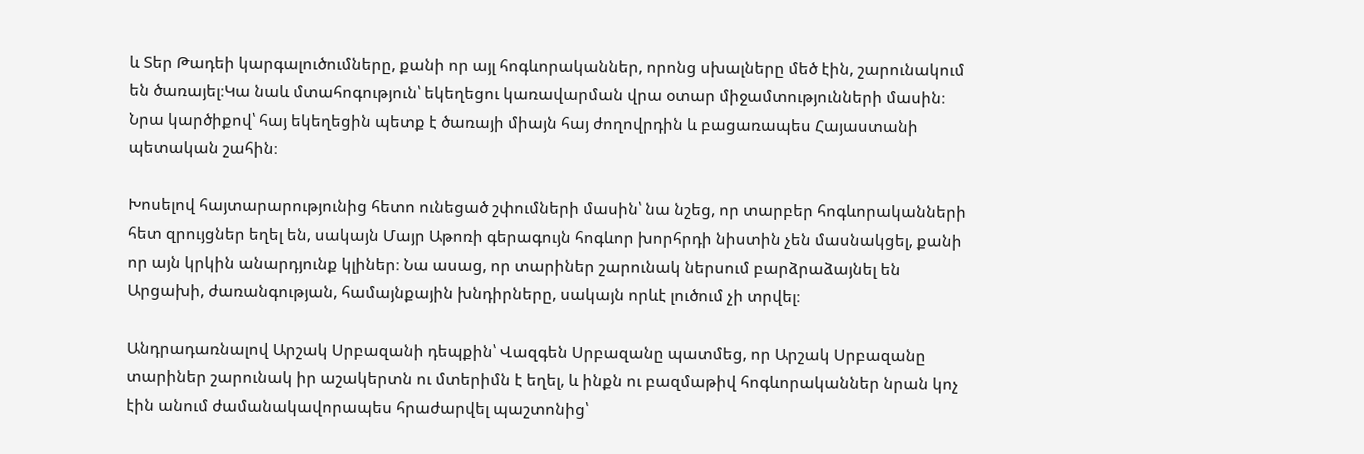և Տեր Թադեի կարգալուծումները, քանի որ այլ հոգևորականներ, որոնց սխալները մեծ էին, շարունակում են ծառայել։Կա նաև մտահոգություն՝ եկեղեցու կառավարման վրա օտար միջամտությունների մասին։ Նրա կարծիքով՝ հայ եկեղեցին պետք է ծառայի միայն հայ ժողովրդին և բացառապես Հայաստանի պետական շահին։

Խոսելով հայտարարությունից հետո ունեցած շփումների մասին՝ նա նշեց, որ տարբեր հոգևորականների հետ զրույցներ եղել են, սակայն Մայր Աթոռի գերագույն հոգևոր խորհրդի նիստին չեն մասնակցել, քանի որ այն կրկին անարդյունք կլիներ։ Նա ասաց, որ տարիներ շարունակ ներսում բարձրաձայնել են Արցախի, ժառանգության, համայնքային խնդիրները, սակայն որևէ լուծում չի տրվել։

Անդրադառնալով Արշակ Սրբազանի դեպքին՝ Վազգեն Սրբազանը պատմեց, որ Արշակ Սրբազանը տարիներ շարունակ իր աշակերտն ու մտերիմն է եղել, և ինքն ու բազմաթիվ հոգևորականներ նրան կոչ էին անում ժամանակավորապես հրաժարվել պաշտոնից՝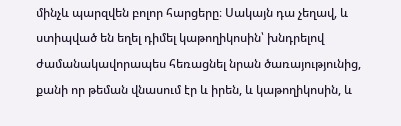մինչև պարզվեն բոլոր հարցերը։ Սակայն դա չեղավ, և ստիպված են եղել դիմել կաթողիկոսին՝ խնդրելով ժամանակավորապես հեռացնել նրան ծառայությունից, քանի որ թեման վնասում էր և իրեն, և կաթողիկոսին, և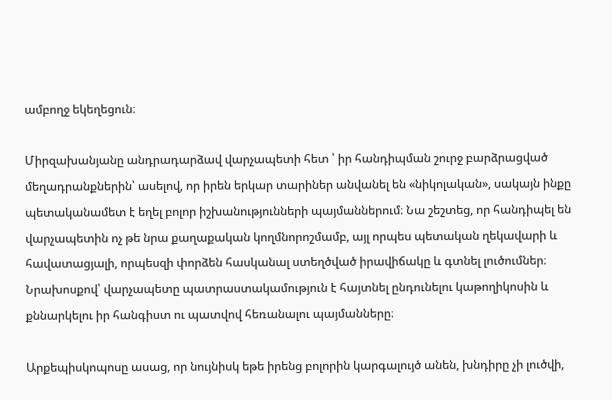ամբողջ եկեղեցուն։

Միրզախանյանը անդրադարձավ վարչապետի հետ ՝ իր հանդիպման շուրջ բարձրացված մեղադրանքներին՝ ասելով, որ իրեն երկար տարիներ անվանել են «նիկոլական», սակայն ինքը պետականամետ է եղել բոլոր իշխանությունների պայմաններում։ Նա շեշտեց, որ հանդիպել են վարչապետին ոչ թե նրա քաղաքական կողմնորոշմամբ, այլ որպես պետական ղեկավարի և հավատացյալի, որպեսզի փորձեն հասկանալ ստեղծված իրավիճակը և գտնել լուծումներ։ Նրախոսքով՝ վարչապետը պատրաստակամություն է հայտնել ընդունելու կաթողիկոսին և քննարկելու իր հանգիստ ու պատվով հեռանալու պայմանները։

Արքեպիսկոպոսը ասաց, որ նույնիսկ եթե իրենց բոլորին կարգալույծ անեն, խնդիրը չի լուծվի,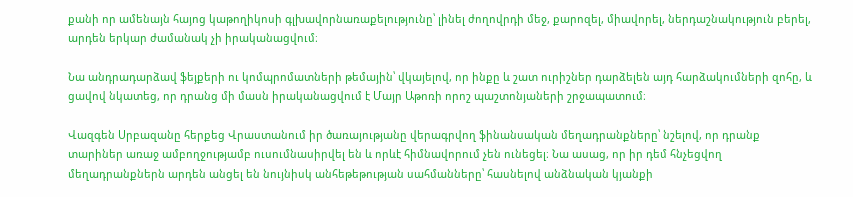քանի որ ամենայն հայոց կաթողիկոսի գլխավորնառաքելությունը՝ լինել ժողովրդի մեջ, քարոզել, միավորել, ներդաշնակություն բերել, արդեն երկար ժամանակ չի իրականացվում։

Նա անդրադարձավ ֆեյքերի ու կոմպրոմատների թեմային՝ վկայելով, որ ինքը և շատ ուրիշներ դարձելեն այդ հարձակումների զոհը, և ցավով նկատեց, որ դրանց մի մասն իրականացվում է Մայր Աթոռի որոշ պաշտոնյաների շրջապատում։

Վազգեն Սրբազանը հերքեց Վրաստանում իր ծառայությանը վերագրվող ֆինանսական մեղադրանքները՝ նշելով, որ դրանք տարիներ առաջ ամբողջությամբ ուսումնասիրվել են և որևէ հիմնավորում չեն ունեցել։ Նա ասաց, որ իր դեմ հնչեցվող մեղադրանքներն արդեն անցել են նույնիսկ անհեթեթության սահմանները՝ հասնելով անձնական կյանքի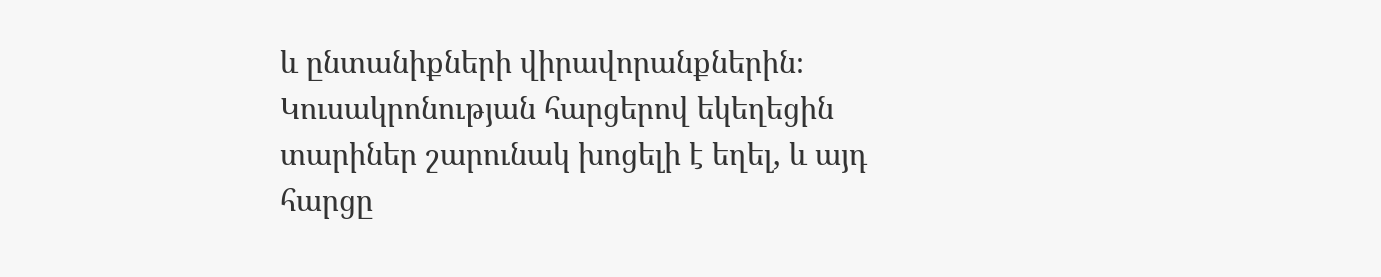և ընտանիքների վիրավորանքներին։ Կուսակրոնության հարցերով եկեղեցին տարիներ շարունակ խոցելի է եղել, և այդ հարցը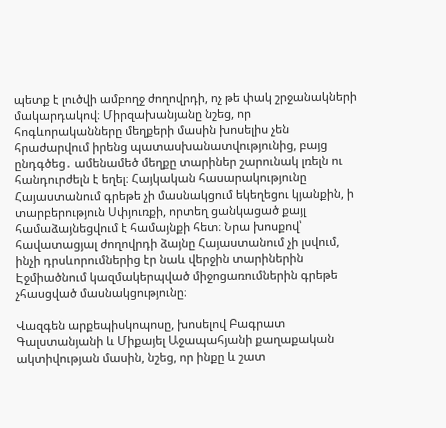պետք է լուծվի ամբողջ ժողովրդի, ոչ թե փակ շրջանակների մակարդակով։ Միրզախանյանը նշեց, որ հոգևորականները մեղքերի մասին խոսելիս չեն հրաժարվում իրենց պատասխանատվությունից, բայց ընդգծեց․ ամենամեծ մեղքը տարիներ շարունակ լռելն ու հանդուրժելն է եղել։ Հայկական հասարակությունը Հայաստանում գրեթե չի մասնակցում եկեղեցու կյանքին, ի տարբերություն Սփյուռքի, որտեղ ցանկացած քայլ համաձայնեցվում է համայնքի հետ։ Նրա խոսքով՝ հավատացյալ ժողովրդի ձայնը Հայաստանում չի լսվում, ինչի դրսևորումներից էր նաև վերջին տարիներին Էջմիածնում կազմակերպված միջոցառումներին գրեթե չհասցված մասնակցությունը։

Վազգեն արքեպիսկոպոսը, խոսելով Բագրատ Գալստանյանի և Միքայել Աջապահյանի քաղաքական ակտիվության մասին, նշեց, որ ինքը և շատ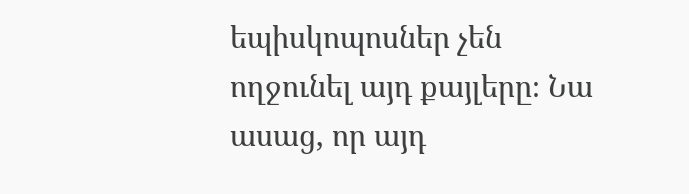եպիսկոպոսներ չեն ողջունել այդ քայլերը։ Նա ասաց, որ այդ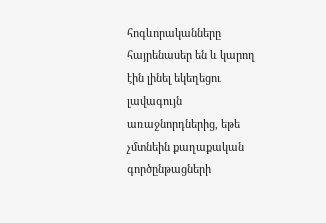հոգևորականները հայրենասեր են և կարող էին լինել եկեղեցու լավագույն առաջնորդներից, եթե չմտնեին քաղաքական գործընթացների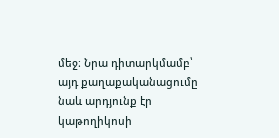մեջ։ Նրա դիտարկմամբ՝ այդ քաղաքականացումը նաև արդյունք էր կաթողիկոսի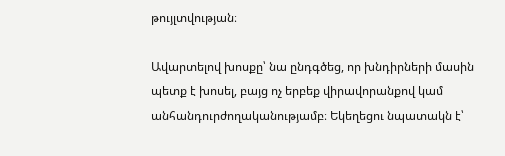թույլտվության։

Ավարտելով խոսքը՝ նա ընդգծեց, որ խնդիրների մասին պետք է խոսել, բայց ոչ երբեք վիրավորանքով կամ անհանդուրժողականությամբ։ Եկեղեցու նպատակն է՝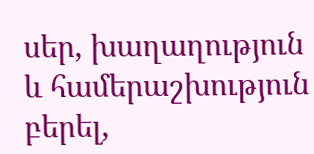սեր, խաղաղություն և համերաշխություն բերել,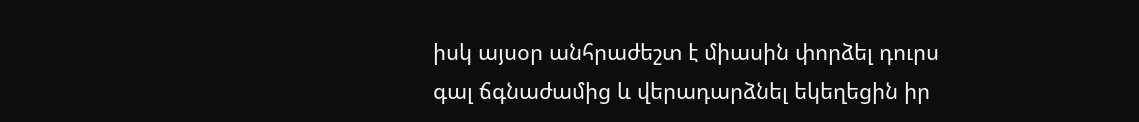իսկ այսօր անհրաժեշտ է միասին փորձել դուրս գալ ճգնաժամից և վերադարձնել եկեղեցին իր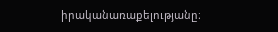իրականառաքելությանը։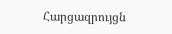Հարցազրույցն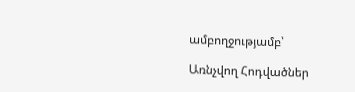ամբողջությամբ՝

Առնչվող Հոդվածներ